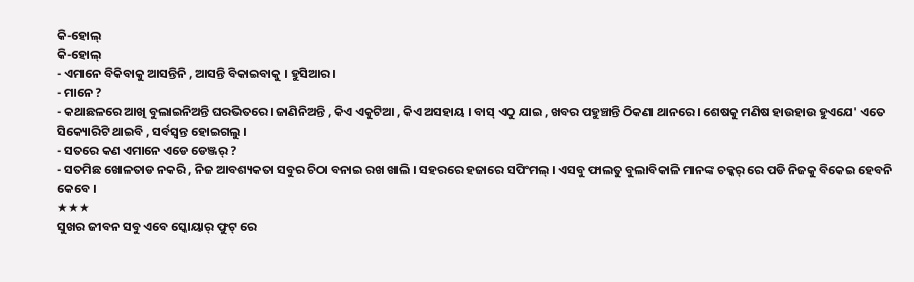କି-ହୋଲ୍
କି-ହୋଲ୍
- ଏମାନେ ବିକିବାକୁ ଆସନ୍ତିନି , ଆସନ୍ତି ବିକାଇବାକୁ । ହୁସିଆର।
- ମାନେ ?
- କଥାଛଳରେ ଆଖି ବୁଲାଇନିଅନ୍ତି ଘରଭିତରେ। ଜାଣିନିଅନ୍ତି , କିଏ ଏକୁଟିଆ , କିଏ ଅସହାୟ । ବାସ୍ ଏଠୁ ଯାଇ , ଖବର ପହୁଞ୍ଚାନ୍ତି ଠିକଣା ଥାନରେ। ଶେଷକୁ ମଣିଷ ହାଉହାଉ ହୁଏଯେ' ଏତେ ସିକ୍ୟୋରିଟି ଥାଇବି , ସର୍ବସ୍ୱନ୍ତ ହୋଇଗଲୁ ।
- ସତରେ କଣ ଏମାନେ ଏଡେ ଡେଞ୍ଜର୍ ?
- ସତମିଛ ଖୋଳତାଡ ନକରି , ନିଜ ଆବଶ୍ୟକତା ସବୁର ଚିଠା ବନାଇ ରଖ ଖାଲି । ସହରରେ ହଜାରେ ସପିଂମଲ୍ । ଏସବୁ ଫାଲତୁ ବୁଲାବିକାଳି ମାନଙ୍କ ଚକ୍କର୍ ରେ ପଡି ନିଜକୁ ବିକେଇ ହେବନି କେବେ ।
★★★
ସୁଖର ଜୀବନ ସବୁ ଏବେ ସ୍କୋୟାର୍ ଫୁଟ୍ ରେ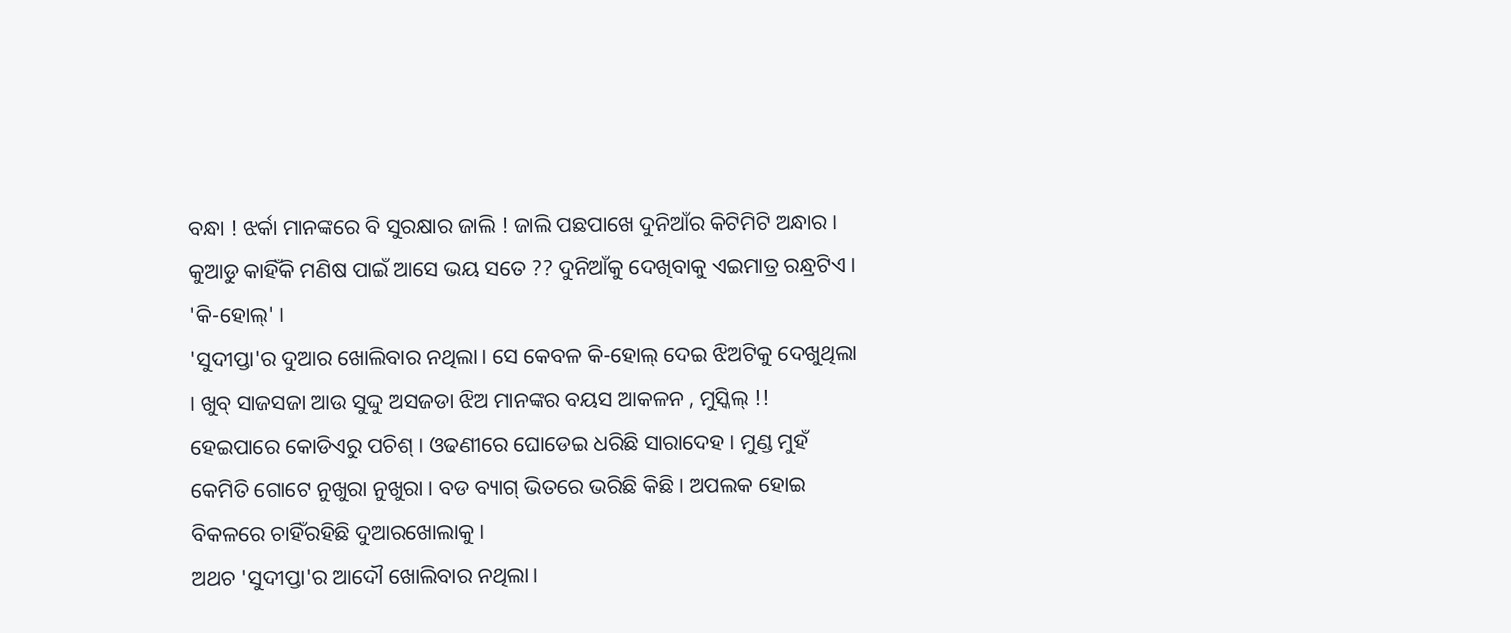ବନ୍ଧା ! ଝର୍କା ମାନଙ୍କରେ ବି ସୁରକ୍ଷାର ଜାଲି ! ଜାଲି ପଛପାଖେ ଦୁନିଆଁର କିଟିମିଟି ଅନ୍ଧାର । କୁଆଡୁ କାହିଁକି ମଣିଷ ପାଇଁ ଆସେ ଭୟ ସତେ ?? ଦୁନିଆଁକୁ ଦେଖିବାକୁ ଏଇମାତ୍ର ରନ୍ଧ୍ରଟିଏ । 'କି-ହୋଲ୍' ।
'ସୁଦୀପ୍ତା'ର ଦୁଆର ଖୋଲିବାର ନଥିଲା। ସେ କେବଳ କି-ହୋଲ୍ ଦେଇ ଝିଅଟିକୁ ଦେଖୁଥିଲା । ଖୁବ୍ ସାଜସଜା ଆଉ ସୁଦ୍ଦୁ ଅସଜଡା ଝିଅ ମାନଙ୍କର ବୟସ ଆକଳନ , ମୁସ୍କିଲ୍ !! ହେଇପାରେ କୋଡିଏରୁ ପଚିଶ୍ । ଓଢଣୀରେ ଘୋଡେଇ ଧରିଛି ସାରାଦେହ । ମୁଣ୍ଡ ମୁହଁ କେମିତି ଗୋଟେ ନୁଖୁରା ନୁଖୁରା । ବଡ ବ୍ୟାଗ୍ ଭିତରେ ଭରିଛି କିଛି । ଅପଲକ ହୋଇ ବିକଳରେ ଚାହିଁରହିଛି ଦୁଆରଖୋଲାକୁ ।
ଅଥଚ 'ସୁଦୀପ୍ତା'ର ଆଦୌ ଖୋଲିବାର ନଥିଲା।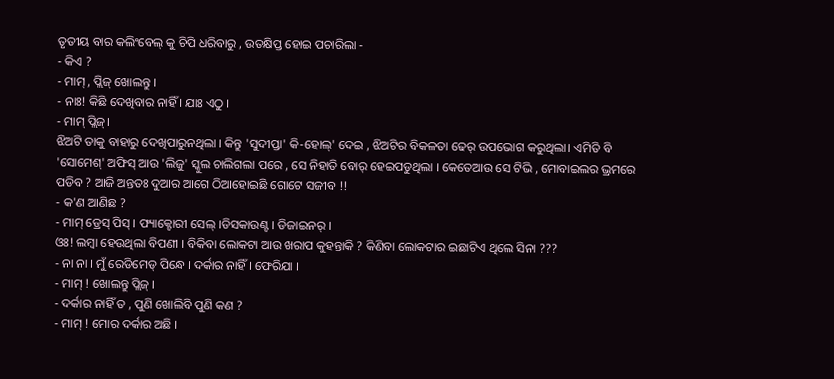ତୃତୀୟ ବାର କଲିଂବେଲ୍ କୁ ଚିପି ଧରିବାରୁ , ଉତକ୍ଷିପ୍ତ ହୋଇ ପଚାରିଲା -
- କିଏ ?
- ମାମ୍ , ପ୍ଲିଜ୍ ଖୋଲନ୍ତୁ ।
- ନାଃ! କିଛି ଦେଖିବାର ନାହିଁ । ଯାଃ ଏଠୁ ।
- ମାମ୍ ପ୍ଲିଜ୍।
ଝିଅଟି ତାକୁ ବାହାରୁ ଦେଖିପାରୁନଥିଲା । କିନ୍ତୁ 'ସୁଦୀପ୍ତା' କି-ହୋଲ୍' ଦେଇ , ଝିଅଟିର ବିକଳତା ଢେର୍ ଉପଭୋଗ କରୁଥିଲା। ଏମିତି ବି 'ସୋମେଶ୍' ଅଫିସ୍ ଆଉ 'ଲିଜୁ' ସ୍କୁଲ ଚାଲିଗଲା ପରେ , ସେ ନିହାତି ବୋର୍ ହେଇପଡୁଥିଲା । କେତେଆଉ ସେ ଟିଭି , ମୋବାଇଲର ଭ୍ରମରେ ପଡିବ ? ଆଜି ଅନ୍ତତଃ ଦୁଆର ଆଗେ ଠିଆହୋଇଛି ଗୋଟେ ସଜୀବ !!
- କ'ଣ ଆଣିଛ ?
- ମାମ୍ ଡ୍ରେସ୍ ପିସ୍ । ଫ୍ୟାକ୍ଟୋରୀ ସେଲ୍ ।ଡିସକାଉଣ୍ଟ । ଡିଜାଇନର୍ ।
ଓଃ! ଲମ୍ବା ହେଉଥିଲା ବିପଣୀ । ବିକିବା ଲୋକଟା ଆଉ ଖରାପ କୁହନ୍ତାକି ? କିଣିବା ଲୋକଟାର ଇଛାଟିଏ ଥିଲେ ସିନା ???
- ନା ନା । ମୁଁ ରେଡିମେଡ୍ ପିନ୍ଧେ । ଦର୍କାର ନାହିଁ । ଫେରିଯା ।
- ମାମ୍ ! ଖୋଲନ୍ତୁ ପ୍ଲିଜ୍ ।
- ଦର୍କାର ନାହିଁ ତ , ପୁଣି ଖୋଲିବି ପୁଣି କଣ ?
- ମାମ୍ ! ମୋର ଦର୍କାର ଅଛି ।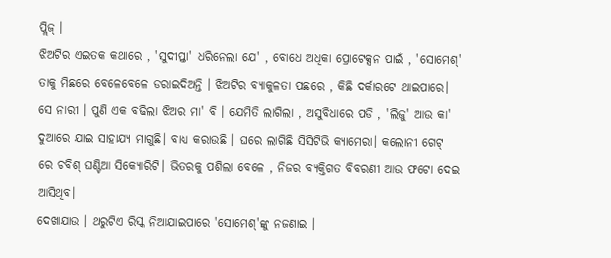ପ୍ଲିଜ୍ ।
ଝିଅଟିର ଏଇତକ କଥାରେ , 'ସୁଦୀପ୍ତା' ଧରିନେଲା ଯେ' , ବୋଧେ ଅଧିକା ପ୍ରୋଟେକ୍ସନ ପାଇଁ , 'ସୋମେଶ୍' ତାକୁ ମିଛରେ ବେଳେବେଳେ ଡରାଇଦିଅନ୍ତି । ଝିଅଟିର ବ୍ୟାକୁଳତା ପଛରେ , କିଛି ଦର୍କାରଟେ ଥାଇପାରେ। ସେ ନାରୀ । ପୁଣି ଏକ ବଢିଲା ଝିଅର ମା' ବି । ଯେମିତି ଲାଗିଲା , ଅସୁବିଧାରେ ପଡି , 'ଲିଜୁ' ଆଉ କା' ଦୁଆରେ ଯାଇ ସାହାଯ୍ୟ ମାଗୁଛି। ବାଧ୍ୟ କରାଉଛି । ଘରେ ଲାଗିଛି ସିସିଟିଭି କ୍ୟାମେରା। କଲୋନୀ ଗେଟ୍ ରେ ଚବିଶ୍ ଘଣ୍ଟିଆ ସିକ୍ୟୋରିଟି। ଭିତରକୁ ପଶିଲା ବେଳେ , ନିଜର ବ୍ୟକ୍ତିଗତ ବିବରଣୀ ଆଉ ଫଟୋ ଦେଇ ଆସିଥିବ।
ଦେଖାଯାଉ । ଥରୁଟିଏ ରିସ୍କ ନିଆଯାଇପାରେ 'ସୋମେଶ୍'ଙ୍କୁ ନଜଣାଇ ।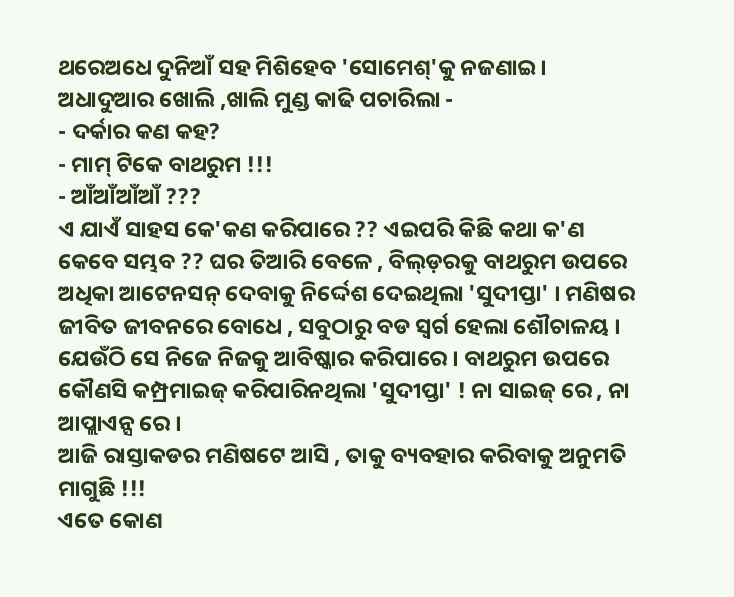ଥରେଅଧେ ଦୁନିଆଁ ସହ ମିଶିହେବ 'ସୋମେଶ୍'କୁ ନଜଣାଇ। ଅଧାଦୁଆର ଖୋଲି ,ଖାଲି ମୁଣ୍ଡ କାଢି ପଚାରିଲା -
- ଦର୍କାର କଣ କହ?
- ମାମ୍ ଟିକେ ବାଥରୁମ !!!
- ଆଁଆଁଆଁଆଁ ???
ଏ ଯାଏଁ ସାହସ କେ'କଣ କରିପାରେ ?? ଏଇପରି କିଛି କଥା କ'ଣ କେବେ ସମ୍ଭବ ?? ଘର ତିଆରି ବେଳେ , ବିଲ୍ଡ଼ରକୁ ବାଥରୁମ ଉପରେ ଅଧିକା ଆଟେନସନ୍ ଦେବାକୁ ନିର୍ଦ୍ଦେଶ ଦେଇଥିଲା 'ସୁଦୀପ୍ତା' । ମଣିଷର ଜୀବିତ ଜୀବନରେ ବୋଧେ , ସବୁଠାରୁ ବଡ ସ୍ୱର୍ଗ ହେଲା ଶୌଚାଳୟ । ଯେଉଁଠି ସେ ନିଜେ ନିଜକୁ ଆବିଷ୍କାର କରିପାରେ । ବାଥରୁମ ଉପରେ କୌଣସି କମ୍ପ୍ରମାଇଜ୍ କରିପାରିନଥିଲା 'ସୁଦୀପ୍ତା' ! ନା ସାଇଜ୍ ରେ , ନା ଆପ୍ଲାଏନ୍ସ ରେ ।
ଆଜି ରାସ୍ତାକଡର ମଣିଷଟେ ଆସି , ତାକୁ ବ୍ୟବହାର କରିବାକୁ ଅନୁମତି ମାଗୁଛି !!!
ଏତେ କୋଣ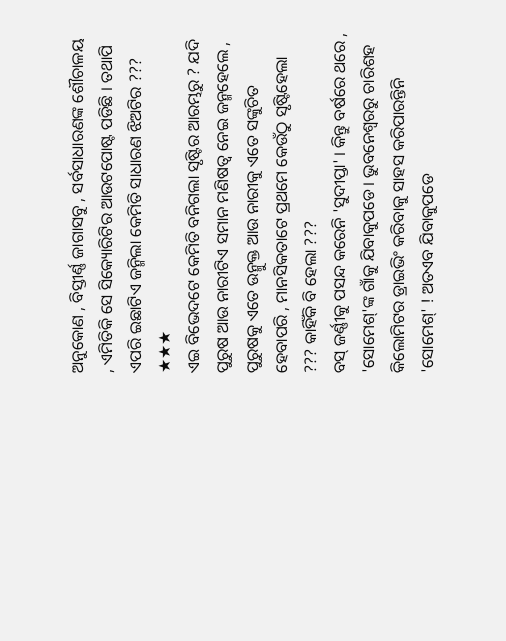ଅନୁକୋଣ , ବିସ୍ତୀର୍ଣ୍ଣ ଜାଗାସବୁ , ସର୍ବସାଧାରଣଙ୍କ ଶୌଚାଳୟ , ଏମିତିକି ସେ ସିକ୍ୟୋରିଟିର ଆଉଟପୋଷ୍ଟ ପଡିଛି । ତଥାପି ଏପରି ଇଛାଟିଏ ଜନ୍ମିଲା କେମିତି ସାଧାରଣ ଝିଅଟିର ???
★★★
ଏଇ ବିଭେଦଟେ କେମିତି ବନିଗଲା ସୃଷ୍ଟିର ଆରମ୍ଭରୁ ? ଯଦି ପୁରୁଷ ଆଉ ନାରୀଟିଏ ସମାନ ମଣିଷତ୍ୱ ନେଇ ଜନ୍ମହେଲେ , ପୁରୁଷକୁ ଏତେ ଉନ୍ମୁକ୍ତ ଆଉ ନାରୀକୁ ଏତେ ସଙ୍କୁଚିତ ହେବାପରି , ମାନସିକତାଟେ ପ୍ରଥମେ କେଉଁଠୁ ସୃଷ୍ଟିହେଲା ??? କାହିଁକି ବି ହେଲା ???
ବସ୍ ଜର୍ଣ୍ଣୀକୁ ପସନ୍ଦ କରେନି 'ସୁଦୀପ୍ତା' । କିନ୍ତୁ ବର୍ଷରେ ଥରେ , 'ସୋମେଶ୍'ଙ୍କ ଗାଁକୁ ଯିବାକୁପଡେ। ଭୁବନେଶ୍ୱରରୁ ଚାରିଶହ କିଲୋମିଟର ଡ୍ରାଇଭିଂ କରିବାକୁ ସାହସ କରିପାରନ୍ତିନି 'ସୋମେଶ୍' ! ଅତଏବ ଯିବାକୁପଡେ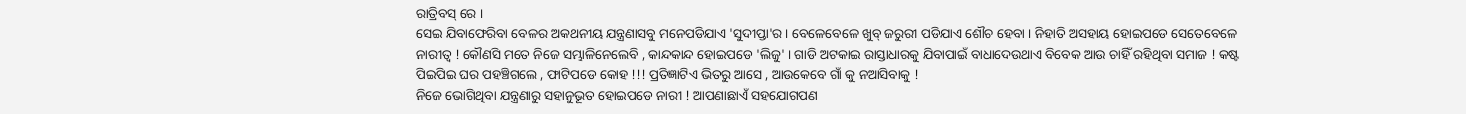ରାତ୍ରିବସ୍ ରେ ।
ସେଇ ଯିବାଫେରିବା ବେଳର ଅକଥନୀୟ ଯନ୍ତ୍ରଣାସବୁ ମନେପଡିଯାଏ 'ସୁଦୀପ୍ତା'ର । ବେଳେବେଳେ ଖୁବ୍ ଜରୁରୀ ପଡିଯାଏ ଶୌଚ ହେବା । ନିହାତି ଅସହାୟ ହୋଇପଡେ ସେତେବେଳେ ନାରୀତ୍ୱ ! କୌଣସି ମତେ ନିଜେ ସମ୍ଭାଳିନେଲେବି , କାନ୍ଦକାନ୍ଦ ହୋଇପଡେ 'ଲିଜୁ' । ଗାଡି ଅଟକାଇ ରାସ୍ତାଧାରକୁ ଯିବାପାଇଁ ବାଧାଦେଉଥାଏ ବିବେକ ଆଉ ଚାହିଁ ରହିଥିବା ସମାଜ ! କଷ୍ଟ ପିଇପିଇ ଘର ପହଞ୍ଚିଗଲେ , ଫାଟିପଡେ କୋହ !!! ପ୍ରତିଜ୍ଞାଟିଏ ଭିତରୁ ଆସେ , ଆଉକେବେ ଗାଁ କୁ ନଆସିବାକୁ !
ନିଜେ ଭୋଗିଥିବା ଯନ୍ତ୍ରଣାରୁ ସହାନୁଭୂତ ହୋଇପଡେ ନାରୀ ! ଆପଣାଛାଏଁ ସହଯୋଗପଣ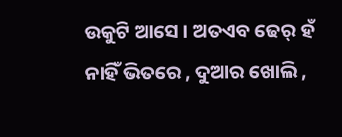ଉକୁଟି ଆସେ । ଅତଏବ ଢେର୍ ହଁ ନାହିଁ ଭିତରେ , ଦୁଆର ଖୋଲି ,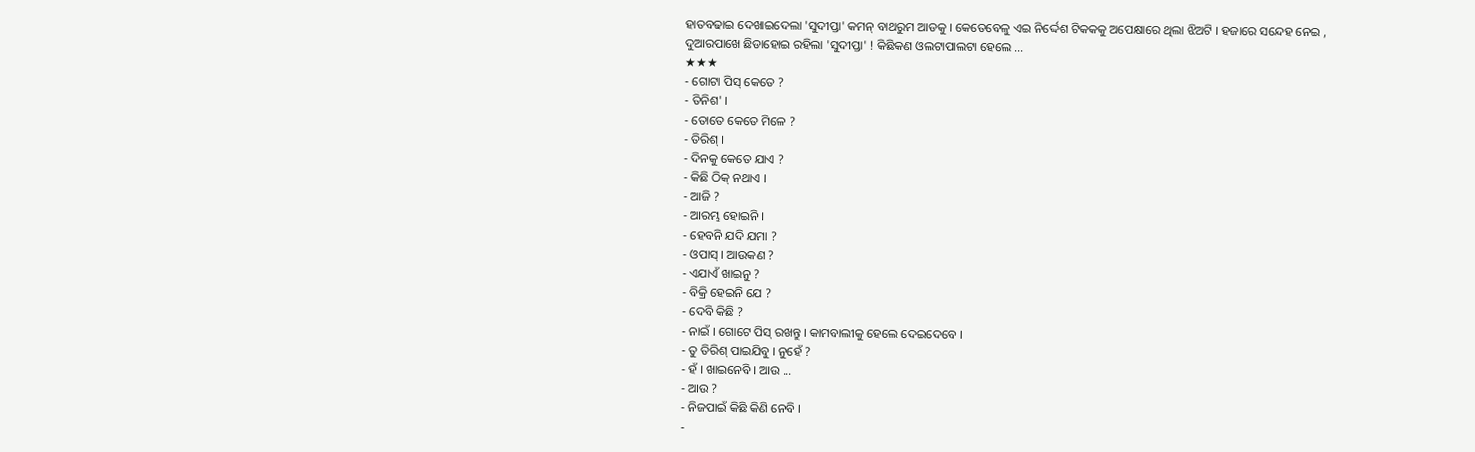ହାତବଢାଇ ଦେଖାଇଦେଲା 'ସୁଦୀପ୍ତା' କମନ୍ ବାଥରୁମ ଆଡକୁ । କେତେବେଳୁ ଏଇ ନିର୍ଦ୍ଦେଶ ଟିକକକୁ ଅପେକ୍ଷାରେ ଥିଲା ଝିଅଟି । ହଜାରେ ସନ୍ଦେହ ନେଇ , ଦୁଆରପାଖେ ଛିଡାହୋଇ ରହିଲା 'ସୁଦୀପ୍ତା' ! କିଛିକଣ ଓଲଟାପାଲଟା ହେଲେ ...
★★★
- ଗୋଟା ପିସ୍ କେତେ ?
- ତିନିଶ' ।
- ତୋତେ କେତେ ମିଳେ ?
- ତିରିଶ୍ ।
- ଦିନକୁ କେତେ ଯାଏ ?
- କିଛି ଠିକ୍ ନଥାଏ ।
- ଆଜି ?
- ଆରମ୍ଭ ହୋଇନି ।
- ହେବନି ଯଦି ଯମା ?
- ଓପାସ୍ । ଆଉକଣ ?
- ଏଯାଏଁ ଖାଇନୁ ?
- ବିକ୍ରି ହେଇନି ଯେ ?
- ଦେବି କିଛି ?
- ନାଇଁ । ଗୋଟେ ପିସ୍ ରଖନ୍ତୁ । କାମବାଲୀକୁ ହେଲେ ଦେଇଦେବେ ।
- ତୁ ତିରିଶ୍ ପାଇଯିବୁ । ନୁହେଁ ?
- ହଁ । ଖାଇନେବି । ଆଉ ...
- ଆଉ ?
- ନିଜପାଇଁ କିଛି କିଣି ନେବି ।
-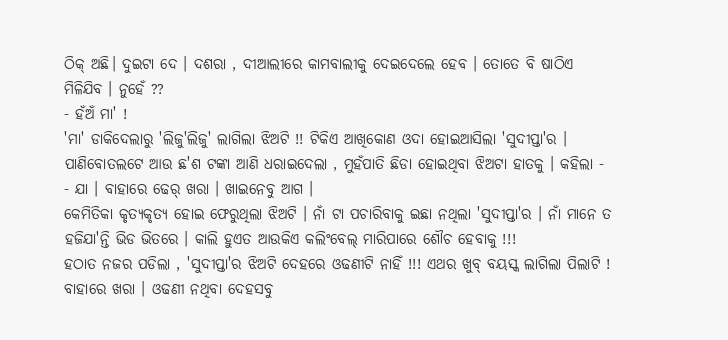ଠିକ୍ ଅଛି। ଦୁଇଟା ଦେ । ଦଶରା , ଦୀଆଲୀରେ କାମବାଲୀକୁ ଦେଇଦେଲେ ହେବ । ତୋତେ ବି ଷାଠିଏ ମିଳିଯିବ । ନୁହେଁ ??
- ହଁଅଁ ମା' !
'ମା' ଡାକିଦେଲାରୁ 'ଲିଜୁ'ଲିଜୁ' ଲାଗିଲା ଝିଅଟି !! ଟିକିଏ ଆଖିକୋଣ ଓଦା ହୋଇଆସିଲା 'ସୁଦୀପ୍ତା'ର । ପାଣିବୋତଲଟେ ଆଉ ଛ'ଶ ଟଙ୍କା ଆଣି ଧରାଇଦେଲା , ମୁହଁପାତି ଛିଡା ହୋଇଥିବା ଝିଅଟା ହାତକୁ । କହିଲା -
- ଯା । ବାହାରେ ଢେର୍ ଖରା । ଖାଇନେବୁ ଆଗ ।
କେମିତିକା କୃତ୍ୟକୃତ୍ୟ ହୋଇ ଫେରୁଥିଲା ଝିଅଟି । ନାଁ ଟା ପଚାରିବାକୁ ଇଛା ନଥିଲା 'ସୁଦୀପ୍ତା'ର । ନାଁ ମାନେ ତ ହଜିଯା'ନ୍ତି ଭିଡ ଭିତରେ । କାଲି ହୁଏତ ଆଉକିଏ କଲିଂବେଲ୍ ମାରିପାରେ ଶୌଚ ହେବାକୁ !!!
ହଠାତ ନଜର ପଡିଲା , 'ସୁଦୀପ୍ତା'ର ଝିଅଟି ଦେହରେ ଓଢଣୀଟି ନାହିଁ !!! ଏଥର ଖୁବ୍ ବୟସ୍କ ଲାଗିଲା ପିଲାଟି ! ବାହାରେ ଖରା । ଓଢଣୀ ନଥିବା ଦେହସବୁ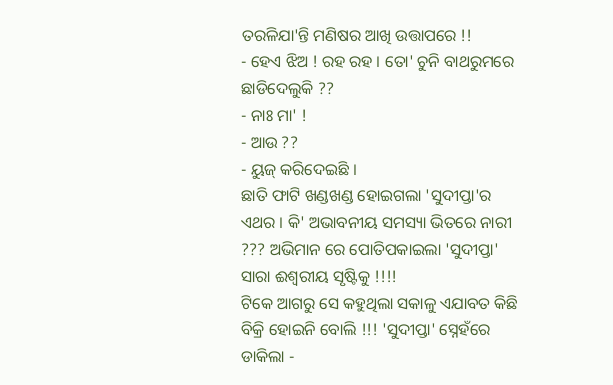ତରଳିଯା'ନ୍ତି ମଣିଷର ଆଖି ଉତ୍ତାପରେ !!
- ହେଏ ଝିଅ ! ରହ ରହ । ତୋ' ଚୁନି ବାଥରୁମରେ ଛାଡିଦେଲୁକି ??
- ନାଃ ମା' !
- ଆଉ ??
- ୟୁଜ୍ କରିଦେଇଛି ।
ଛାତି ଫାଟି ଖଣ୍ଡଖଣ୍ଡ ହୋଇଗଲା 'ସୁଦୀପ୍ତା'ର ଏଥର । କି' ଅଭାବନୀୟ ସମସ୍ୟା ଭିତରେ ନାରୀ ??? ଅଭିମାନ ରେ ପୋତିପକାଇଲା 'ସୁଦୀପ୍ତା' ସାରା ଈଶ୍ୱରୀୟ ସୃଷ୍ଟିକୁ !!!!
ଟିକେ ଆଗରୁ ସେ କହୁଥିଲା ସକାଳୁ ଏଯାବତ କିଛି ବିକ୍ରି ହୋଇନି ବୋଲି !!! 'ସୁଦୀପ୍ତା' ସ୍ନେହଁରେ ଡାକିଲା -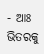- ଆଃ ଭିତରକୁ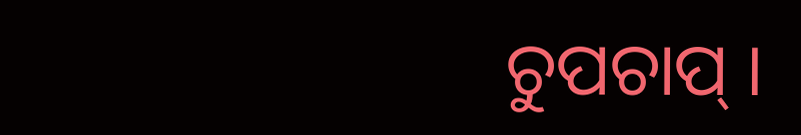ଚୁପଚାପ୍ ।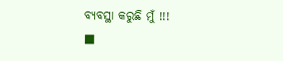ବ୍ୟବସ୍ଥା କରୁଛି ମୁଁ !!!
■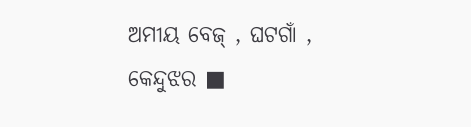ଅମୀୟ ବେଜ୍ , ଘଟଗାଁ , କେନ୍ଦୁଝର ■